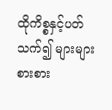ထိုကိစ္စနှင့်ပတ်သက်၍ များများစားစား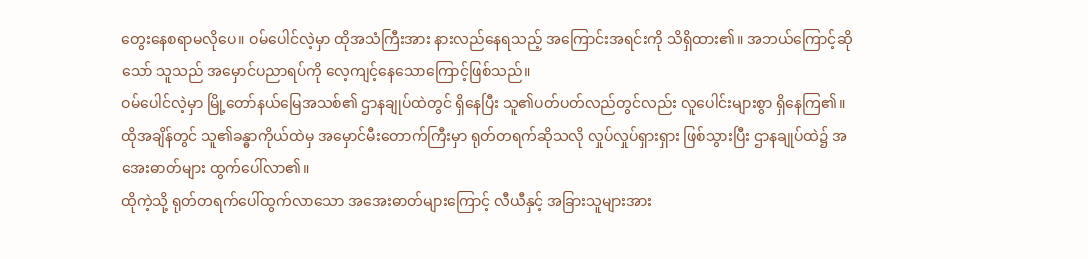တွေးနေစရာမလိုပေ။ ဝမ်ပေါင်လဲ့မှာ ထိုအသံကြီးအား နားလည်နေရသည့် အကြောင်းအရင်းကို သိရှိထား၏။ အဘယ်ကြောင့်ဆိုသော် သူသည် အမှောင်ပညာရပ်ကို လေ့ကျင့်နေသောကြောင့်ဖြစ်သည်။
ဝမ်ပေါင်လဲ့မှာ မြို့တော်နယ်မြေအသစ်၏ ဌာနချုပ်ထဲတွင် ရှိနေပြီး သူ၏ပတ်ပတ်လည်တွင်လည်း လူပေါင်းများစွာ ရှိနေကြ၏။ ထိုအချိန်တွင် သူ၏ခန္ဓာကိုယ်ထဲမှ အမှောင်မီးတောက်ကြီးမှာ ရုတ်တရက်ဆိုသလို လှုပ်လှုပ်ရှားရှား ဖြစ်သွားပြီး ဌာနချုပ်ထဲ၌ အအေးဓာတ်များ ထွက်ပေါ်လာ၏။
ထိုကဲ့သို့ ရုတ်တရက်ပေါ်ထွက်လာသော အအေးဓာတ်များကြောင့် လီယီနှင့် အခြားသူများအား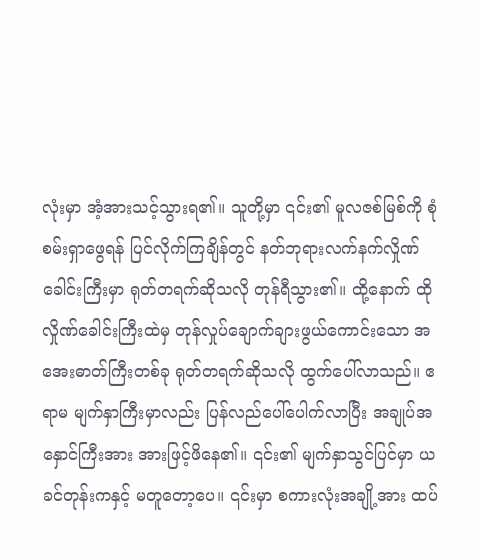လုံးမှာ အံ့အားသင့်သွားရ၏။ သူတို့မှာ ၎င်း၏ မူလဇစ်မြစ်ကို စုံစမ်းရှာဖွေရန် ပြင်လိုက်ကြချိန်တွင် နတ်ဘုရားလက်နက်လှိုဏ်ခေါင်းကြီးမှာ ရုတ်တရက်ဆိုသလို တုန်ရီသွား၏။ ထို့နောက် ထိုလှိုဏ်ခေါင်းကြီးထဲမှ တုန်လှုပ်ချောက်ချားဖွယ်ကောင်းသော အအေးဓာတ်ကြီးတစ်ခု ရုတ်တရက်ဆိုသလို ထွက်ပေါ်လာသည်။ ဧရာမ မျက်နှာကြီးမှာလည်း ပြန်လည်ပေါ်ပေါက်လာပြီး အချုပ်အနှောင်ကြီးအား အားဖြင့်ဖိနေ၏။ ၎င်း၏ မျက်နှာသွင်ပြင်မှာ ယခင်တုန်းကနှင့် မတူတော့ပေ။ ၎င်းမှာ စကားလုံးအချို့အား ထပ်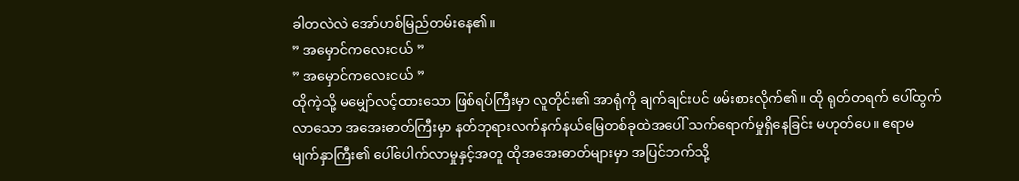ခါတလဲလဲ အော်ဟစ်မြည်တမ်းနေ၏။
” အမှောင်ကလေးငယ် ”
” အမှောင်ကလေးငယ် ”
ထိုကဲ့သို့ မမျှော်လင့်ထားသော ဖြစ်ရပ်ကြီးမှာ လူတိုင်း၏ အာရုံကို ချက်ချင်းပင် ဖမ်းစားလိုက်၏။ ထို ရုတ်တရက် ပေါ်ထွက်လာသော အအေးဓာတ်ကြီးမှာ နတ်ဘုရားလက်နက်နယ်မြေတစ်ခုထဲအပေါ် သက်ရောက်မှုရှိနေခြင်း မဟုတ်ပေ။ ဧရာမ မျက်နှာကြီး၏ ပေါ်ပေါက်လာမှုနှင့်အတူ ထိုအအေးဓာတ်များမှာ အပြင်ဘက်သို့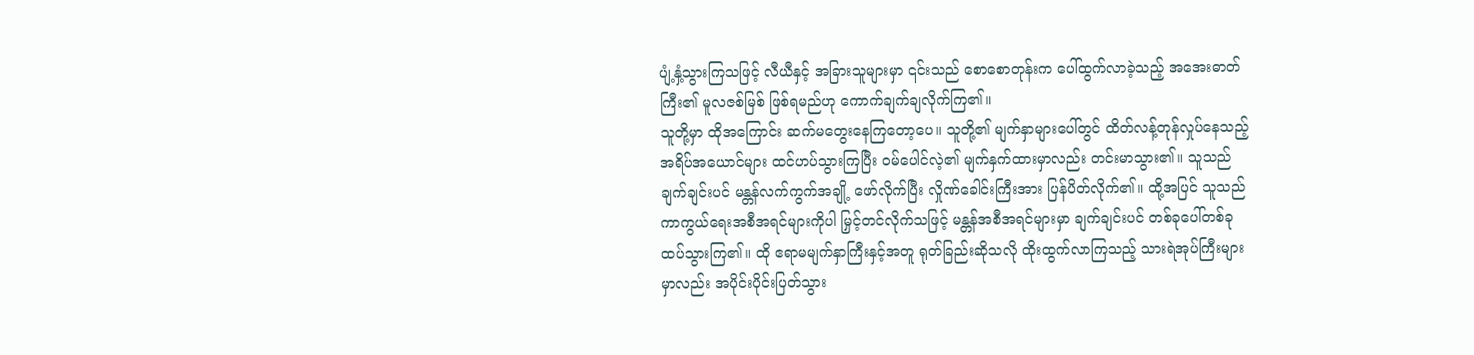ပျံ့နှံ့သွားကြသဖြင့် လီယီနှင့် အခြားသူများမှာ ၎င်းသည် စောစောတုန်းက ပေါ်ထွက်လာခဲ့သည့် အအေးဓာတ်ကြီး၏ မူလဇစ်မြစ် ဖြစ်ရမည်ဟု ကောက်ချက်ချလိုက်ကြ၏။
သူတို့မှာ ထိုအကြောင်း ဆက်မတွေးနေကြတော့ပေ။ သူတို့၏ မျက်နှာများပေါ်တွင် ထိတ်လန့်တုန်လှုပ်နေသည့် အရိပ်အယောင်များ ထင်ဟပ်သွားကြပြီး ဝမ်ပေါင်လဲ့၏ မျက်နှက်ထားမှာလည်း တင်းမာသွား၏။ သူသည် ချက်ချင်းပင် မန္တန်လက်ကွက်အချို့ ဖော်လိုက်ပြီး လှိုဏ်ခေါင်းကြီးအား ပြန်ပိတ်လိုက်၏။ ထို့အပြင် သူသည် ကာကွယ်ရေးအစီအရင်များကိုပါ မြှင့်တင်လိုက်သဖြင့် မန္တန်အစီအရင်များမှာ ချက်ချင်းပင် တစ်ခုပေါ်တစ်ခု ထပ်သွားကြ၏။ ထို ဧရာမမျက်နှာကြီးနှင့်အတူ ရုတ်ခြည်းဆိုသလို ထိုးထွက်လာကြသည့် သားရဲအုပ်ကြီးများမှာလည်း အပိုင်းပိုင်းပြတ်သွား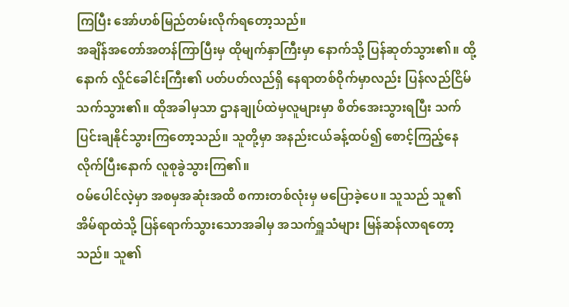ကြပြီး အော်ဟစ်မြည်တမ်းလိုက်ရတော့သည်။
အချိန်အတော်အတန်ကြာပြီးမှ ထိုမျက်နှာကြီးမှာ နောက်သို့ ပြန်ဆုတ်သွား၏။ ထို့နောက် လှိုင်ခေါင်းကြီး၏ ပတ်ပတ်လည်ရှိ နေရာတစ်ဝိုက်မှာလည်း ပြန်လည်ငြိမ်သက်သွား၏။ ထိုအခါမှသာ ဌာနချုပ်ထဲမှလူများမှာ စိတ်အေးသွားရပြီး သက်ပြင်းချနိုင်သွားကြတော့သည်။ သူတို့မှာ အနည်းငယ်ခန့်ထပ်၍ စောင့်ကြည့်နေလိုက်ပြီးနောက် လူစုခွဲသွားကြ၏။
ဝမ်ပေါင်လဲ့မှာ အစမှအဆုံးအထိ စကားတစ်လုံးမှ မပြောခဲ့ပေ။ သူသည် သူ၏ အိမ်ရာထဲသို့ ပြန်ရောက်သွားသောအခါမှ အသက်ရှူသံများ မြန်ဆန်လာရတော့သည်။ သူ၏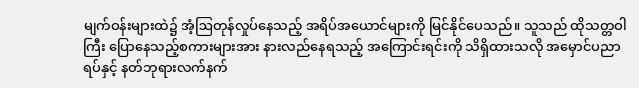မျက်ဝန်းများထဲ၌ အံ့ဩတုန်လှုပ်နေသည့် အရိပ်အယောင်များကို မြင်နိုင်ပေသည်။ သူသည် ထိုသတ္တဝါကြီး ပြောနေသည့်စကားများအား နားလည်နေရသည့် အကြောင်းရင်းကို သိရှိထားသလို အမှောင်ပညာရပ်နှင့် နတ်ဘုရားလက်နက်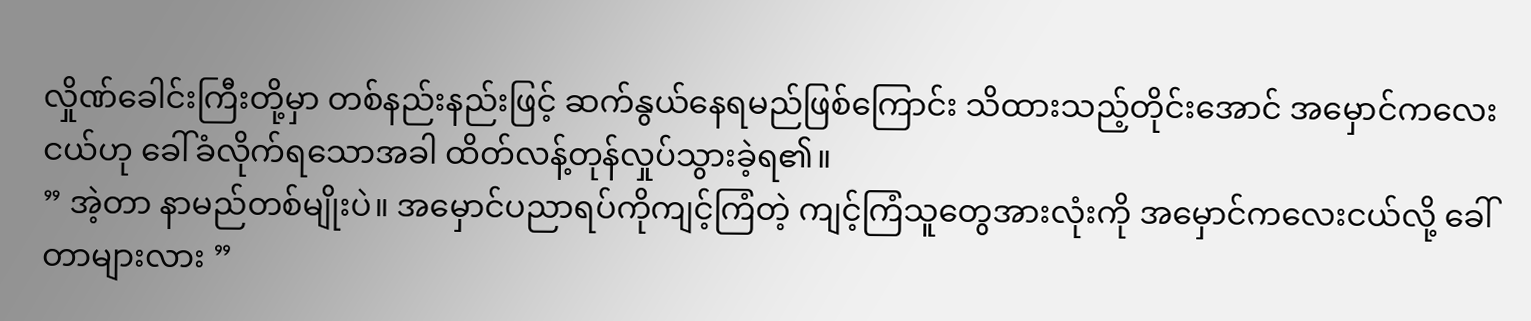လှိုဏ်ခေါင်းကြီးတို့မှာ တစ်နည်းနည်းဖြင့် ဆက်နွယ်နေရမည်ဖြစ်ကြောင်း သိထားသည့်တိုင်းအောင် အမှောင်ကလေးငယ်ဟု ခေါ်ခံလိုက်ရသောအခါ ထိတ်လန့်တုန်လှုပ်သွားခဲ့ရ၏။
” အဲ့တာ နာမည်တစ်မျိုးပဲ။ အမှောင်ပညာရပ်ကိုကျင့်ကြံတဲ့ ကျင့်ကြံသူတွေအားလုံးကို အမှောင်ကလေးငယ်လို့ ခေါ်တာများလား ”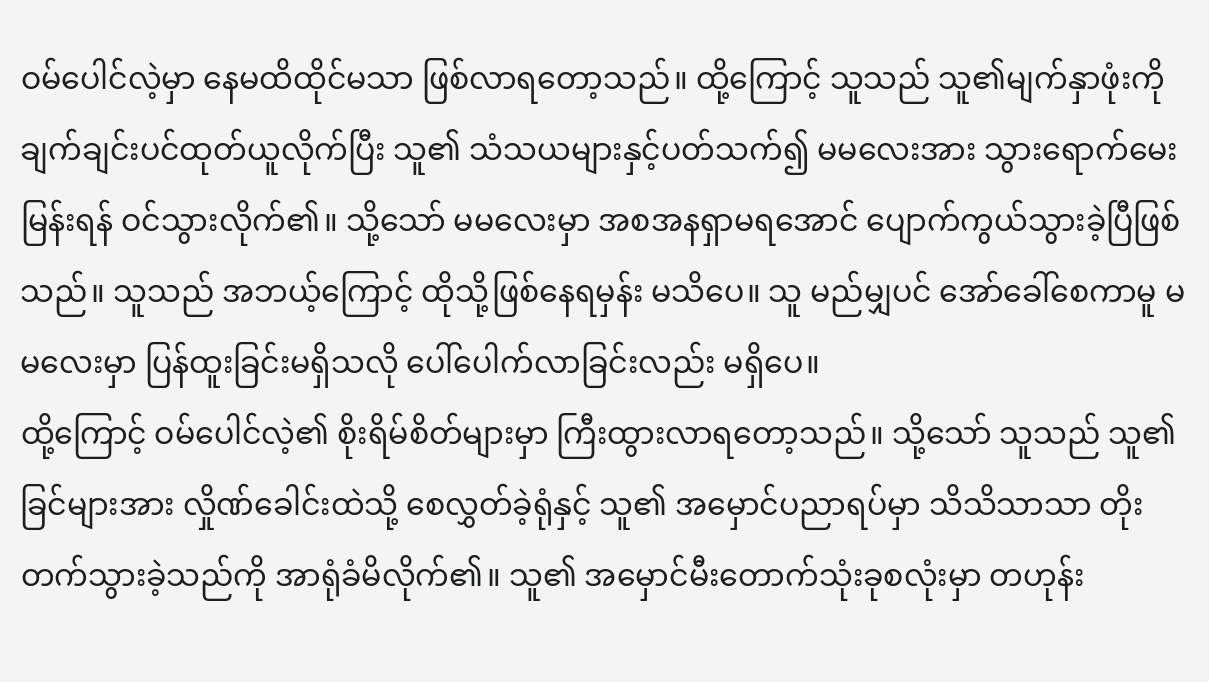ဝမ်ပေါင်လဲ့မှာ နေမထိထိုင်မသာ ဖြစ်လာရတော့သည်။ ထို့ကြောင့် သူသည် သူ၏မျက်နှာဖုံးကို ချက်ချင်းပင်ထုတ်ယူလိုက်ပြီး သူ၏ သံသယများနှင့်ပတ်သက်၍ မမလေးအား သွားရောက်မေးမြန်းရန် ဝင်သွားလိုက်၏။ သို့သော် မမလေးမှာ အစအနရှာမရအောင် ပျောက်ကွယ်သွားခဲ့ပြီဖြစ်သည်။ သူသည် အဘယ့်ကြောင့် ထိုသို့ဖြစ်နေရမှန်း မသိပေ။ သူ မည်မျှပင် အော်ခေါ်စေကာမူ မမလေးမှာ ပြန်ထူးခြင်းမရှိသလို ပေါ်ပေါက်လာခြင်းလည်း မရှိပေ။
ထို့ကြောင့် ဝမ်ပေါင်လဲ့၏ စိုးရိမ်စိတ်များမှာ ကြီးထွားလာရတော့သည်။ သို့သော် သူသည် သူ၏ခြင်များအား လှိုဏ်ခေါင်းထဲသို့ စေလွှတ်ခဲ့ရုံနှင့် သူ၏ အမှောင်ပညာရပ်မှာ သိသိသာသာ တိုးတက်သွားခဲ့သည်ကို အာရုံခံမိလိုက်၏။ သူ၏ အမှောင်မီးတောက်သုံးခုစလုံးမှာ တဟုန်း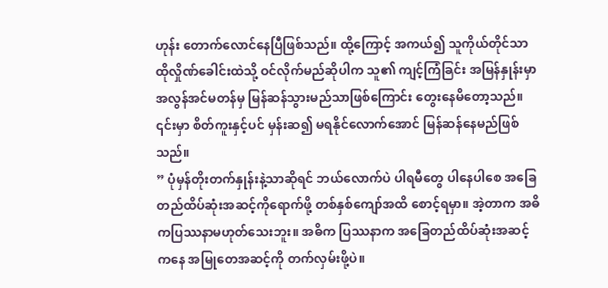ဟုန်း တောက်လောင်နေပြီဖြစ်သည်။ ထို့ကြောင့် အကယ်၍ သူကိုယ်တိုင်သာ ထိုလှိုဏ်ခေါင်းထဲသို့ ဝင်လိုက်မည်ဆိုပါက သူ၏ ကျင့်ကြံခြင်း အမြန်နှုန်းမှာ အလွန်အင်မတန်မှ မြန်ဆန်သွားမည်သာဖြစ်ကြောင်း တွေးနေမိတော့သည်။ ၎င်းမှာ စိတ်ကူးနှင့်ပင် မှန်းဆ၍ မရနိုင်လောက်အောင် မြန်ဆန်နေမည်ဖြစ်သည်။
” ပုံမှန်တိုးတက်နှုန်းနဲ့သာဆိုရင် ဘယ်လောက်ပဲ ပါရမီတွေ ပါနေပါစေ အခြေတည်ထိပ်ဆုံးအဆင့်ကိုရောက်ဖို့ တစ်နှစ်ကျော်အထိ စောင့်ရမှာ။ အဲ့တာက အဓိကပြဿနာမဟုတ်သေးဘူး။ အဓိက ပြဿနာက အခြေတည်ထိပ်ဆုံးအဆင့်ကနေ အမြုတေအဆင့်ကို တက်လှမ်းဖို့ပဲ။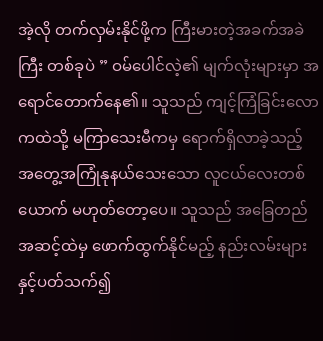အဲ့လို တက်လှမ်းနိုင်ဖို့က ကြီးမားတဲ့အခက်အခဲကြီး တစ်ခုပဲ ” ဝမ်ပေါင်လဲ့၏ မျက်လုံးများမှာ အရောင်တောက်နေ၏။ သူသည် ကျင့်ကြံခြင်းလောကထဲသို့ မကြာသေးမီကမှ ရောက်ရှိလာခဲ့သည့် အတွေ့အကြုံနုနယ်သေးသော လူငယ်လေးတစ်ယောက် မဟုတ်တော့ပေ။ သူသည် အခြေတည်အဆင့်ထဲမှ ဖောက်ထွက်နိုင်မည့် နည်းလမ်းများနှင့်ပတ်သက်၍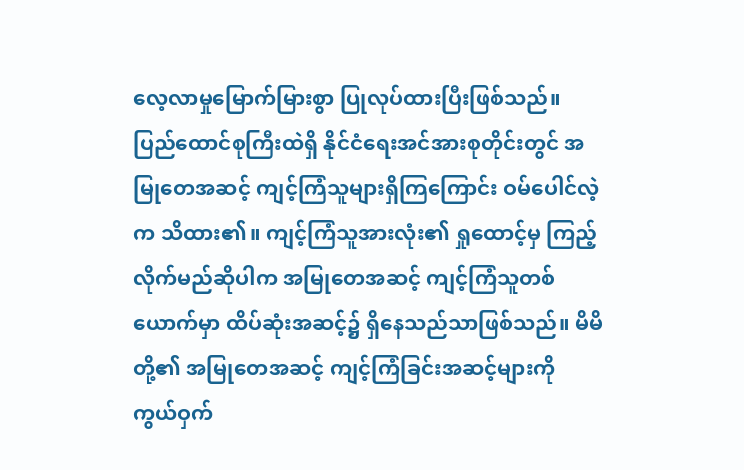လေ့လာမှုမြောက်မြားစွာ ပြုလုပ်ထားပြီးဖြစ်သည်။
ပြည်ထောင်စုကြီးထဲရှိ နိုင်ငံရေးအင်အားစုတိုင်းတွင် အမြုတေအဆင့် ကျင့်ကြံသူများရှိကြကြောင်း ဝမ်ပေါင်လဲ့က သိထား၏။ ကျင့်ကြံသူအားလုံး၏ ရှုထောင့်မှ ကြည့်လိုက်မည်ဆိုပါက အမြုတေအဆင့် ကျင့်ကြံသူတစ်ယောက်မှာ ထိပ်ဆုံးအဆင့်၌ ရှိနေသည်သာဖြစ်သည်။ မိမိတို့၏ အမြုတေအဆင့် ကျင့်ကြံခြင်းအဆင့်များကို ကွယ်ဝှက်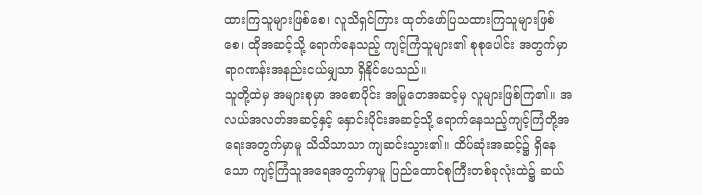ထားကြသူများဖြစ်စေ၊ လူသိရှင်ကြား ထုတ်ဖော်ပြသထားကြသူများဖြစ်စေ၊ ထိုအဆင့်သို့ ရောက်နေသည့် ကျင့်ကြံသူများ၏ စုစုပေါင်း အတွက်မှာ ရာဂဏန်းအနည်းငယ်မျှသာ ရှိနိုင်ပေသည်။
သူတို့ထဲမှ အများစုမှာ အစောပိုင်း အမြုတေအဆင့်မှ လူများဖြစ်ကြ၏။ အလယ်အလတ်အဆင့်နှင့် နှောင်းပိုင်းအဆင့်သို့ ရောက်နေသည့်ကျင့်ကြံတို့အရေးအတွက်မှာမူ သိသိသာသာ ကျဆင်းသွား၏။ ထိပ်ဆုံးအဆင့်၌ ရှိနေသော ကျင့်ကြံသူအရေအတွက်မှာမူ ပြည်ထောင်စုကြီးတစ်ခုလုံးထဲ၌ ဆယ်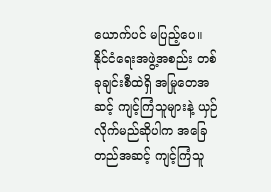ယောက်ပင် မပြည့်ပေ။
နိုင်ငံရေးအဖွဲ့အစည်း တစ်ခုချင်းစီထဲရှိ အမြုတေအဆင့် ကျင့်ကြံသူများနဲ့ ယှဉ်လိုက်မည်ဆိုပါက အခြေတည်အဆင့် ကျင့်ကြံသူ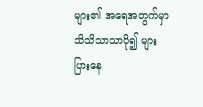များ၏ အရေအတွက်မှာ သိသိသာသာပို၍ များပြားနေ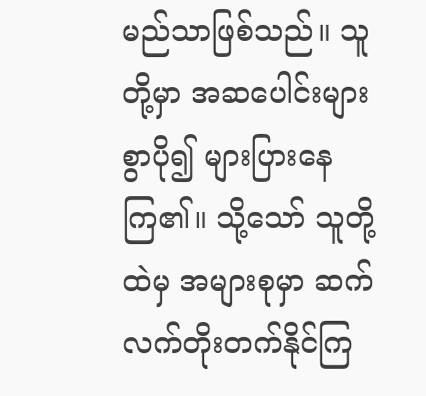မည်သာဖြစ်သည်။ သူတို့မှာ အဆပေါင်းများစွာပို၍ များပြားနေကြ၏။ သို့သော် သူတို့ထဲမှ အများစုမှာ ဆက်လက်တိုးတက်နိုင်ကြ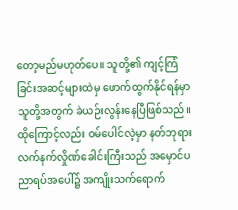တော့မည်မဟုတ်ပေ။ သူတို့၏ ကျင့်ကြံခြင်းအဆင့်များထဲမှ ဖောက်ထွက်နိုင်ရန်မှာ သူတို့အတွက် ခဲယဉ်းလွန်းနေပြီဖြစ်သည်။
ထိုကြောင့်လည်း ဝမ်ပေါင်လဲ့မှာ နတ်ဘုရားလက်နက်လှိုဏ်ခေါင်းကြီးသည် အမှောင်ပညာရပ်အပေါ်၌ အကျိုးသက်ရောက်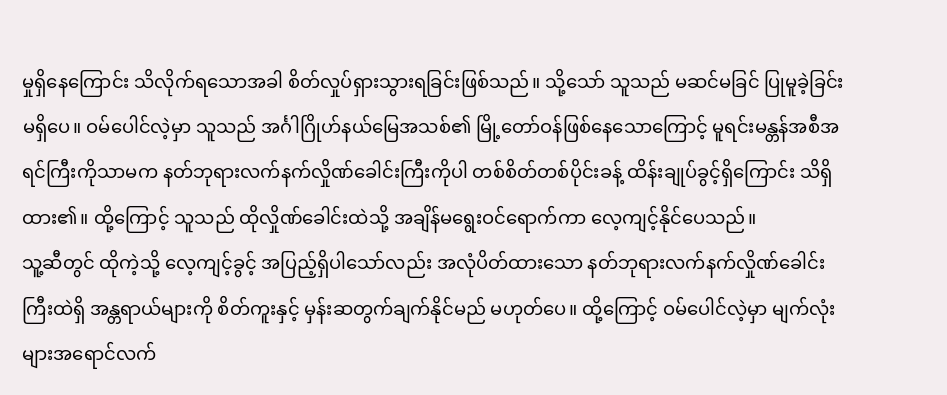မှုရှိနေကြောင်း သိလိုက်ရသောအခါ စိတ်လှုပ်ရှားသွားရခြင်းဖြစ်သည်။ သို့သော် သူသည် မဆင်မခြင် ပြုမူခဲ့ခြင်းမရှိပေ။ ဝမ်ပေါင်လဲ့မှာ သူသည် အင်္ဂါဂြိုဟ်နယ်မြေအသစ်၏ မြို့တော်ဝန်ဖြစ်နေသောကြောင့် မူရင်းမန္တန်အစီအရင်ကြီးကိုသာမက နတ်ဘုရားလက်နက်လှိုဏ်ခေါင်းကြီးကိုပါ တစ်စိတ်တစ်ပိုင်းခန့် ထိန်းချုပ်ခွင့်ရှိကြောင်း သိရှိထား၏။ ထို့ကြောင့် သူသည် ထိုလှိုဏ်ခေါင်းထဲသို့ အချိန်မရွေးဝင်ရောက်ကာ လေ့ကျင့်နိုင်ပေသည်။
သူ့ဆီတွင် ထိုကဲ့သို့ လေ့ကျင့်ခွင့် အပြည့်ရှိပါသော်လည်း အလုံပိတ်ထားသော နတ်ဘုရားလက်နက်လှိုဏ်ခေါင်းကြီးထဲရှိ အန္တရာယ်များကို စိတ်ကူးနှင့် မှန်းဆတွက်ချက်နိုင်မည် မဟုတ်ပေ။ ထို့ကြောင့် ဝမ်ပေါင်လဲ့မှာ မျက်လုံးများအရောင်လက်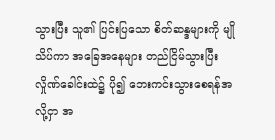သွားပြီး သူ၏ ပြင်းပြသော စိတ်ဆန္ဒများကို မျိုသိပ်ကာ အခြေအနေများ တည်ငြိမ်သွားပြီး လှိုဏ်ခေါင်းထဲ၌ ပို၍ ဘေးကင်းသွားစေရန်အလို့ငှာ အ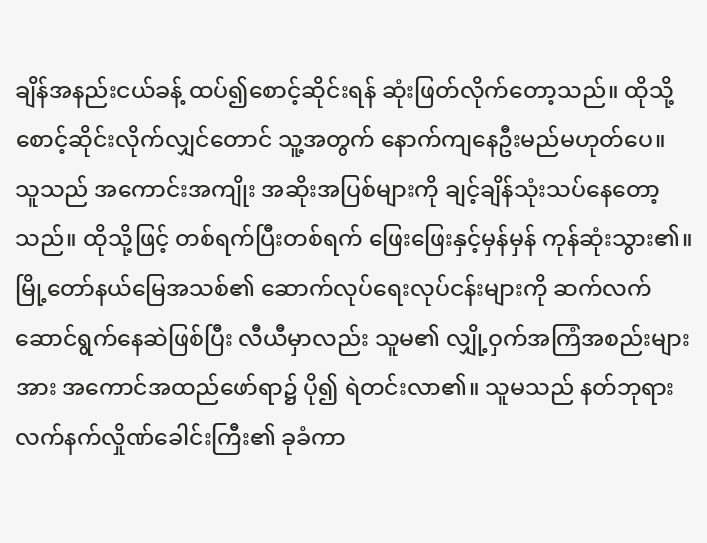ချိန်အနည်းငယ်ခန့် ထပ်၍စောင့်ဆိုင်းရန် ဆုံးဖြတ်လိုက်တော့သည်။ ထိုသို့ စောင့်ဆိုင်းလိုက်လျှင်တောင် သူ့အတွက် နောက်ကျနေဦးမည်မဟုတ်ပေ။
သူသည် အကောင်းအကျိုး အဆိုးအပြစ်များကို ချင့်ချိန်သုံးသပ်နေတော့သည်။ ထိုသို့ဖြင့် တစ်ရက်ပြီးတစ်ရက် ဖြေးဖြေးနှင့်မှန်မှန် ကုန်ဆုံးသွား၏။ မြို့တော်နယ်မြေအသစ်၏ ဆောက်လုပ်ရေးလုပ်ငန်းများကို ဆက်လက်ဆောင်ရွက်နေဆဲဖြစ်ပြီး လီယီမှာလည်း သူမ၏ လျှို့ဝှက်အကြံအစည်းများအား အကောင်အထည်ဖော်ရာ၌ ပို၍ ရဲတင်းလာ၏။ သူမသည် နတ်ဘုရားလက်နက်လှိုဏ်ခေါင်းကြီး၏ ခုခံကာ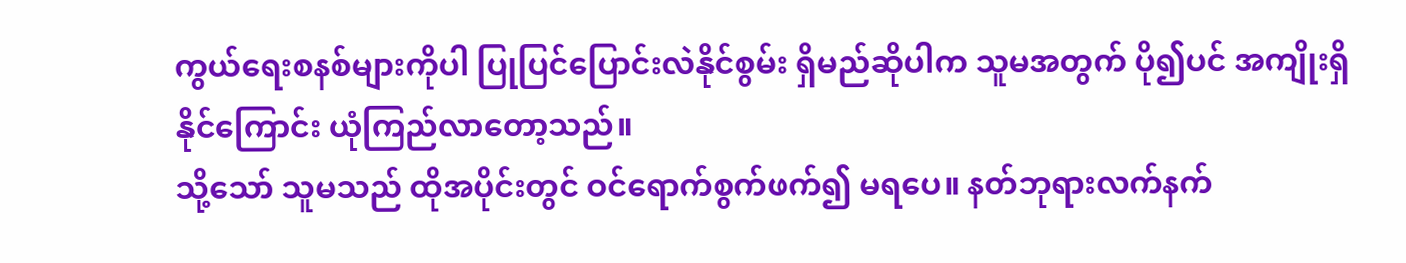ကွယ်ရေးစနစ်များကိုပါ ပြုပြင်ပြောင်းလဲနိုင်စွမ်း ရှိမည်ဆိုပါက သူမအတွက် ပို၍ပင် အကျိုးရှိနိုင်ကြောင်း ယုံကြည်လာတော့သည်။
သို့သော် သူမသည် ထိုအပိုင်းတွင် ဝင်ရောက်စွက်ဖက်၍ မရပေ။ နတ်ဘုရားလက်နက်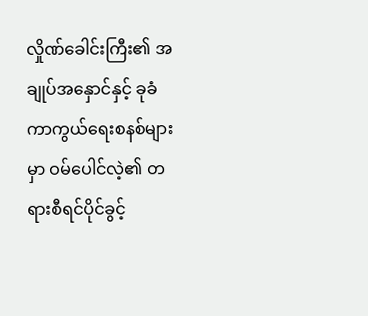လှိုဏ်ခေါင်းကြီး၏ အချုပ်အနှောင်နှင့် ခုခံကာကွယ်ရေးစနစ်များမှာ ဝမ်ပေါင်လဲ့၏ တရားစီရင်ပိုင်ခွင့်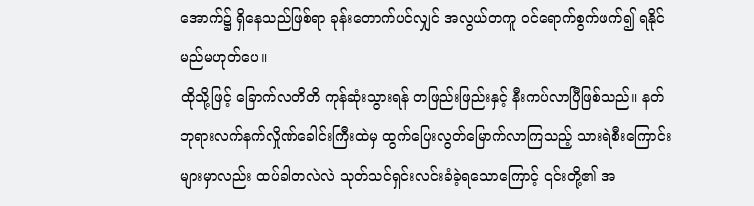အောက်၌ ရှိနေသည်ဖြစ်ရာ ခုန်းတောက်ပင်လျှင် အလွယ်တကူ ဝင်ရောက်စွက်ဖက်၍ ရနိုင်မည်မဟုတ်ပေ။
ထိုသို့ဖြင့် ခြောက်လတိတိ ကုန်ဆုံးသွားရန် တဖြည်းဖြည်းနှင့် နီးကပ်လာပြီဖြစ်သည်။ နတ်ဘုရားလက်နက်လှိုဏ်ခေါင်းကြီးထဲမှ ထွက်ပြေးလွတ်မြောက်လာကြသည့် သားရဲစီးကြောင်းများမှာလည်း ထပ်ခါတလဲလဲ သုတ်သင်ရှင်းလင်းခံခဲ့ရသောကြောင့် ၎င်းတို့၏ အ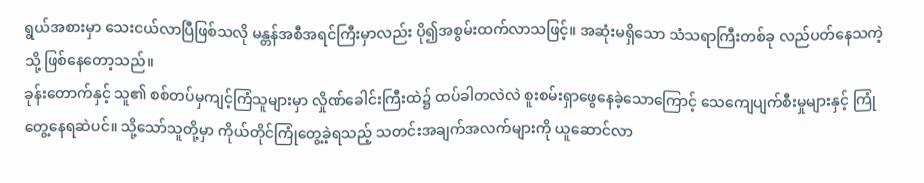ရွယ်အစားမှာ သေးငယ်လာပြီဖြစ်သလို မန္တန်အစီအရင်ကြီးမှာလည်း ပို၍အစွမ်းထက်လာသဖြင့်။ အဆုံးမရှိသော သံသရာကြီးတစ်ခု လည်ပတ်နေသကဲ့သို့ ဖြစ်နေတော့သည်။
ခုန်းတောက်နှင့် သူ၏ စစ်တပ်မှကျင့်ကြံသူများမှာ လှိုဏ်ခေါင်းကြီးထဲ၌ ထပ်ခါတလဲလဲ စူးစမ်းရှာဖွေနေခဲ့သောကြောင့် သေကျေပျက်စီးမှုများနှင့် ကြုံတွေ့နေရဆဲပင်။ သို့သော်သူတို့မှာ ကိုယ်တိုင်ကြုံတွေ့ခဲ့ရသည့် သတင်းအချက်အလက်များကို ယူဆောင်လာ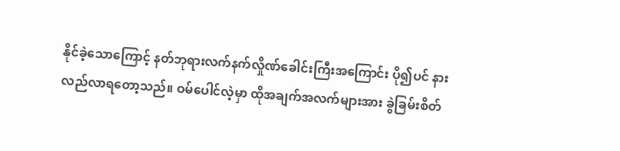နိုင်ခဲ့သောကြောင့် နတ်ဘုရားလက်နက်လှိုဏ်ခေါင်းကြီးအကြောင်း ပို၍ပင် နားလည်လာရတော့သည်။ ဝမ်ပေါင်လဲ့မှာ ထိုအချက်အလက်များအား ခွဲခြမ်းစိတ်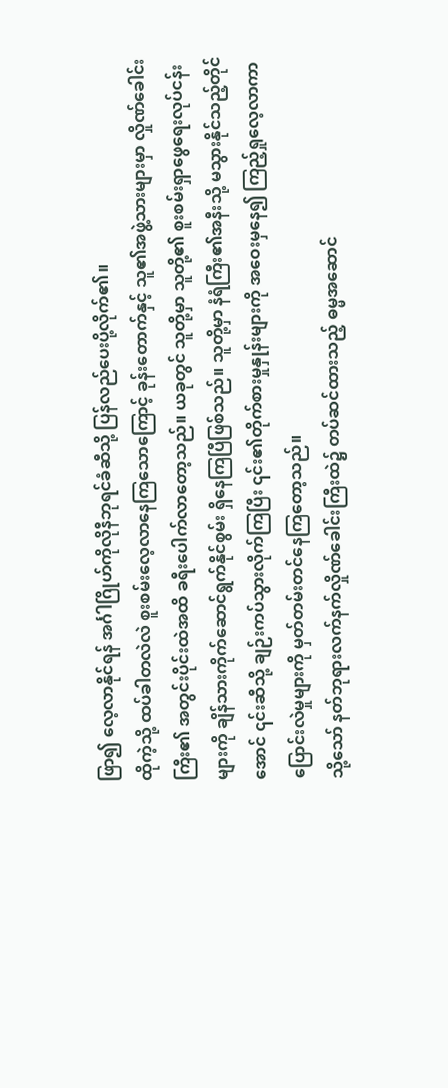ဖြာ၍ လေ့လာနိုင်ရန် အင်္ဂါဂြိုဟ်ကိုလိုနီဘုရင်ခံဆီသို့ ပြန်လည်ပေးပို့လိုက်၏။
ထိုကဲ့သို့ ထပ်ခါတလဲလဲ စူးစမ်းလေ့လာနေကြသောကြောင့် ခုန်းတောက်နှင့် သူ၏အဖွဲ့သားများမှာ လှိုဏ်ခေါင်းကြီး၏ အတွင်းပိုင်းထဲအထိ ခရီးပေါက်လာတော့သည်။ ယခုတွင် သူတို့မှာ သူတို့၏ စူးစမ်းရှာဖွေရေးလုပ်ငန်းများကို ချိန်သားကိုက်ဆောင်ရွက်နိုင်စွမ်း ရှိနေကြပြီဖြစ်သည်။ သူတို့မှာ နံရံကြီး၏အနီးသို့ မသွားနိုင်သည့်တိုင်အောင် ၎င်းဆီသို့ ချဉ်းကပ်သွားလိုက်ကြပြီး ၎င်း၏တိုက်စားမှုနှုန်းများကို အဝေးမှနေ၍ ကြည့်ရှုလေ့လာကာ ပြောင်းလဲမှုများကို မှတ်တမ်းတင်နေကြတော့သည်။
သို့သော် နတ်ဘုရားလက်နက်လှိုဏ်ခေါင်းကြီးထဲ၌ တပ်ဆင်ထားသည့် ဓမ္မအဆောင်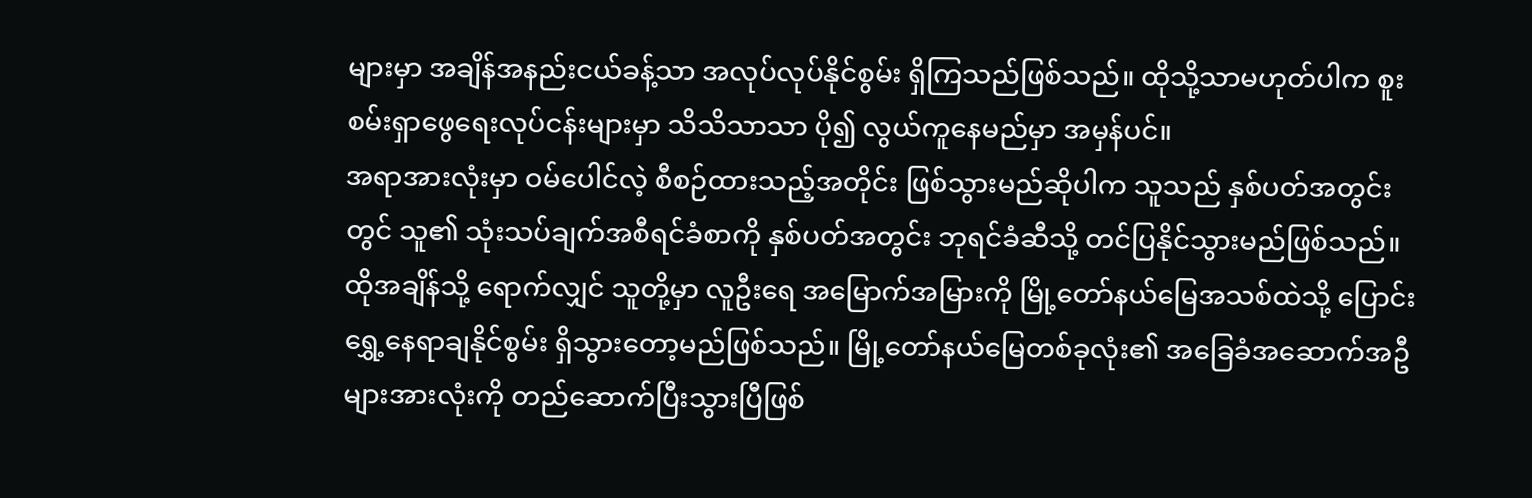များမှာ အချိန်အနည်းငယ်ခန့်သာ အလုပ်လုပ်နိုင်စွမ်း ရှိကြသည်ဖြစ်သည်။ ထိုသို့သာမဟုတ်ပါက စူးစမ်းရှာဖွေရေးလုပ်ငန်းများမှာ သိသိသာသာ ပို၍ လွယ်ကူနေမည်မှာ အမှန်ပင်။
အရာအားလုံးမှာ ဝမ်ပေါင်လဲ့ စီစဉ်ထားသည့်အတိုင်း ဖြစ်သွားမည်ဆိုပါက သူသည် နှစ်ပတ်အတွင်းတွင် သူ၏ သုံးသပ်ချက်အစီရင်ခံစာကို နှစ်ပတ်အတွင်း ဘုရင်ခံဆီသို့ တင်ပြနိုင်သွားမည်ဖြစ်သည်။ ထိုအချိန်သို့ ရောက်လျှင် သူတို့မှာ လူဦးရေ အမြောက်အမြားကို မြို့တော်နယ်မြေအသစ်ထဲသို့ ပြောင်းရွှေ့နေရာချနိုင်စွမ်း ရှိသွားတော့မည်ဖြစ်သည်။ မြို့တော်နယ်မြေတစ်ခုလုံး၏ အခြေခံအဆောက်အဦများအားလုံးကို တည်ဆောက်ပြီးသွားပြီဖြစ်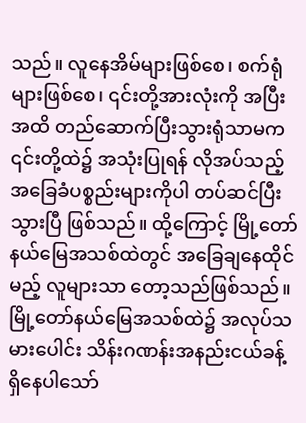သည်။ လူနေအိမ်များဖြစ်စေ၊ စက်ရုံများဖြစ်စေ၊ ၎င်းတို့အားလုံးကို အပြီးအထိ တည်ဆောက်ပြီးသွားရုံသာမက ၎င်းတို့ထဲ၌ အသုံးပြုရန် လိုအပ်သည့် အခြေခံပစ္စည်းများကိုပါ တပ်ဆင်ပြီးသွားပြီ ဖြစ်သည်။ ထို့ကြောင့် မြို့တော်နယ်မြေအသစ်ထဲတွင် အခြေချနေထိုင်မည့် လူများသာ တော့သည်ဖြစ်သည်။
မြို့တော်နယ်မြေအသစ်ထဲ၌ အလုပ်သမားပေါင်း သိန်းဂဏန်းအနည်းငယ်ခန့် ရှိနေပါသော်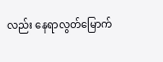လည်း နေရာလွတ်မြောက်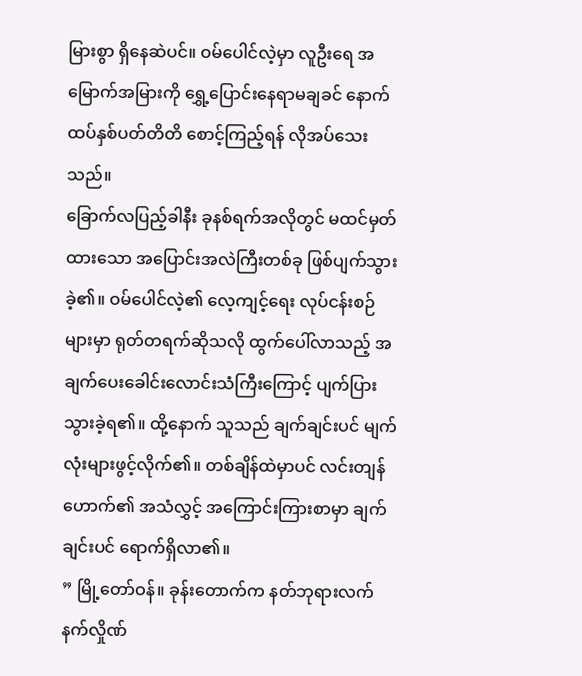မြားစွာ ရှိနေဆဲပင်။ ဝမ်ပေါင်လဲ့မှာ လူဦးရေ အမြောက်အမြားကို ရွှေ့ပြောင်းနေရာမချခင် နောက်ထပ်နှစ်ပတ်တိတိ စောင့်ကြည့်ရန် လိုအပ်သေးသည်။
ခြောက်လပြည့်ခါနီး ခုနစ်ရက်အလိုတွင် မထင်မှတ်ထားသော အပြောင်းအလဲကြီးတစ်ခု ဖြစ်ပျက်သွားခဲ့၏။ ဝမ်ပေါင်လဲ့၏ လေ့ကျင့်ရေး လုပ်ငန်းစဉ်များမှာ ရုတ်တရက်ဆိုသလို ထွက်ပေါ်လာသည့် အချက်ပေးခေါင်းလောင်းသံကြီးကြောင့် ပျက်ပြားသွားခဲ့ရ၏။ ထို့နောက် သူသည် ချက်ချင်းပင် မျက်လုံးများဖွင့်လိုက်၏။ တစ်ချိန်ထဲမှာပင် လင်းတျန်ဟောက်၏ အသံလွှင့် အကြောင်းကြားစာမှာ ချက်ချင်းပင် ရောက်ရှိလာ၏။
” မြို့တော်ဝန်။ ခုန်းတောက်က နတ်ဘုရားလက်နက်လှိုဏ်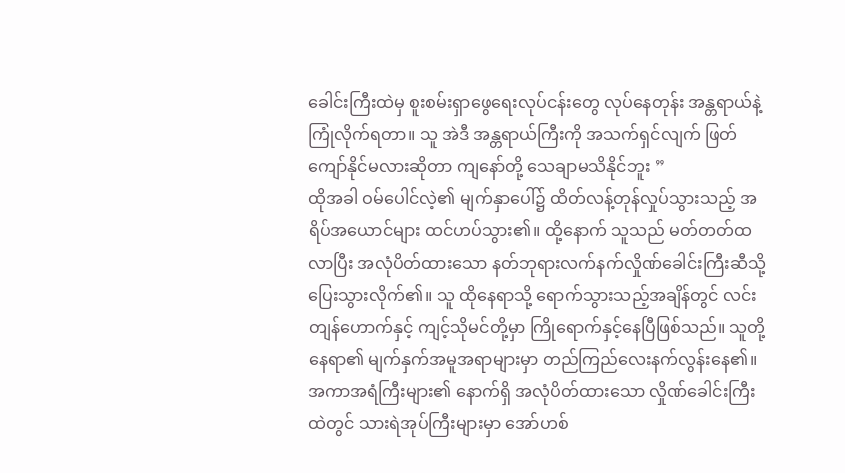ခေါင်းကြီးထဲမှ စူးစမ်းရှာဖွေရေးလုပ်ငန်းတွေ လုပ်နေတုန်း အန္တရာယ်နဲ့ ကြုံလိုက်ရတာ။ သူ အဲဒီ အန္တရာယ်ကြီးကို အသက်ရှင်လျက် ဖြတ်ကျော်နိုင်မလားဆိုတာ ကျနော်တို့ သေချာမသိနိုင်ဘူး ”
ထိုအခါ ဝမ်ပေါင်လဲ့၏ မျက်နှာပေါ်၌ ထိတ်လန့်တုန်လှုပ်သွားသည့် အရိပ်အယောင်များ ထင်ဟပ်သွား၏။ ထို့နောက် သူသည် မတ်တတ်ထလာပြီး အလုံပိတ်ထားသော နတ်ဘုရားလက်နက်လှိုဏ်ခေါင်းကြီးဆီသို့ ပြေးသွားလိုက်၏။ သူ ထိုနေရာသို့ ရောက်သွားသည့်အချိန်တွင် လင်းတျန်ဟောက်နှင့် ကျင့်သိုမင်တို့မှာ ကြိုရောက်နှင့်နေပြီဖြစ်သည်။ သူတို့နေရာ၏ မျက်နှက်အမူအရာများမှာ တည်ကြည်လေးနက်လွန်းနေ၏။ အကာအရံကြီးများ၏ နောက်ရှိ အလုံပိတ်ထားသော လှိုဏ်ခေါင်းကြီးထဲတွင် သားရဲအုပ်ကြီးများမှာ အော်ဟစ်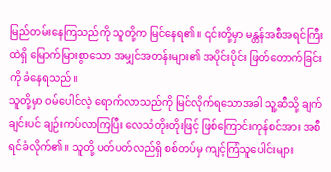မြည်တမ်းနေကြသည်ကို သူတို့က မြင်နေရ၏။ ၎င်းတို့မှာ မန္တန်အစီအရင်ကြီးထဲရှိ မြောက်မြားစွာသော အမျှင်အတန်းများ၏ အပိုင်းပိုင်း ဖြတ်တောက်ခြင်းကို ခံနေရသည်။
သူတို့မှာ ဝမ်ပေါင်လဲ့ ရောက်လာသည်ကို မြင်လိုက်ရသောအခါ သူ့ဆီသို့ ချက်ချင်းပင် ချဉ်းကပ်လာကြပြီး လေသံတိုးတိုးဖြင့် ဖြစ်ကြောင်းကုန်စင်အား အစီရင်ခံလိုက်၏။ သူတို့ ပတ်ပတ်လည်ရှိ စစ်တပ်မှ ကျင့်ကြံသူပေါင်းများ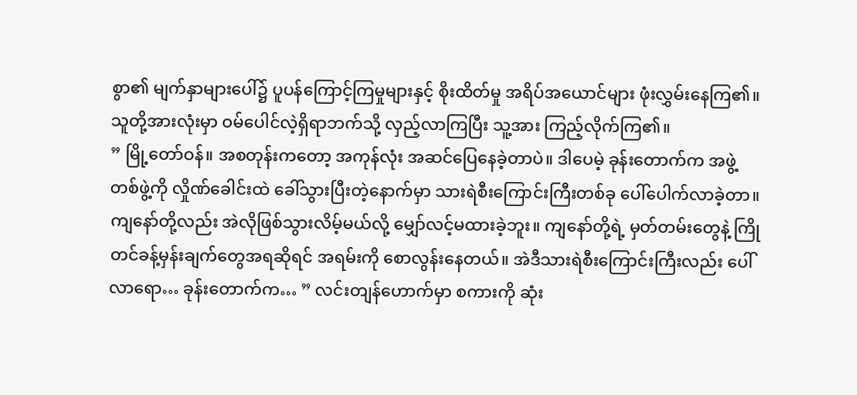စွာ၏ မျက်နှာများပေါ်၌ ပူပန်ကြောင့်ကြမှုများနှင့် စိုးထိတ်မှု အရိပ်အယောင်များ ဖုံးလွှမ်းနေကြ၏။ သူတို့အားလုံးမှာ ဝမ်ပေါင်လဲ့ရှိရာဘက်သို့ လှည့်လာကြပြီး သူ့အား ကြည့်လိုက်ကြ၏။
” မြို့တော်ဝန်။ အစတုန်းကတော့ အကုန်လုံး အဆင်ပြေနေခဲ့တာပဲ။ ဒါပေမဲ့ ခုန်းတောက်က အဖွဲ့တစ်ဖွဲ့ကို လှိုဏ်ခေါင်းထဲ ခေါ်သွားပြီးတဲ့နောက်မှာ သားရဲစီးကြောင်းကြီးတစ်ခု ပေါ်ပေါက်လာခဲ့တာ။ ကျနော်တို့လည်း အဲလိုဖြစ်သွားလိမ့်မယ်လို့ မျှော်လင့်မထားခဲ့ဘူး။ ကျနော်တို့ရဲ့ မှတ်တမ်းတွေနဲ့ ကြိုတင်ခန့်မှန်းချက်တွေအရဆိုရင် အရမ်းကို စောလွန်းနေတယ်။ အဲဒီသားရဲစီးကြောင်းကြီးလည်း ပေါ်လာရော… ခုန်းတောက်က… ” လင်းတျန်ဟောက်မှာ စကားကို ဆုံး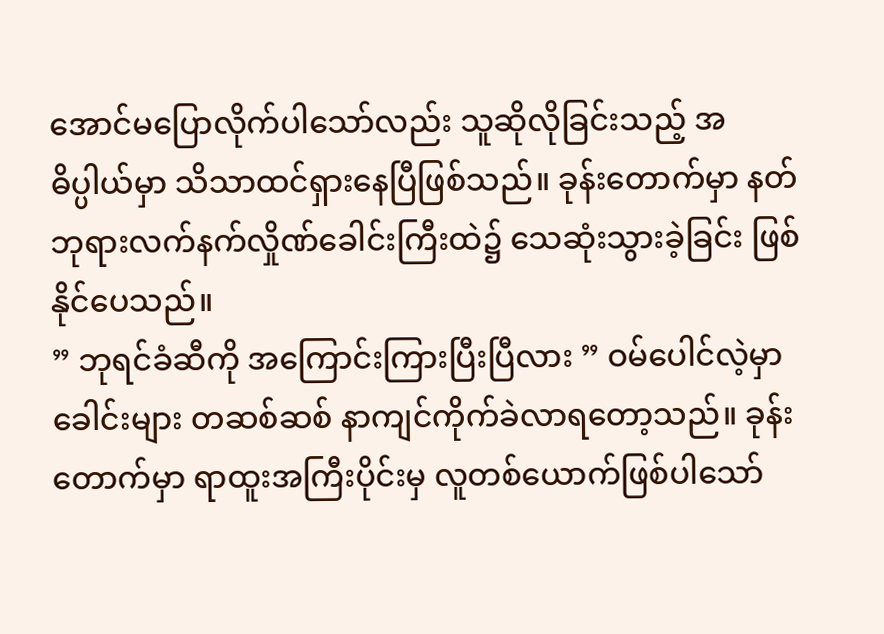အောင်မပြောလိုက်ပါသော်လည်း သူဆိုလိုခြင်းသည့် အဓိပ္ပါယ်မှာ သိသာထင်ရှားနေပြီဖြစ်သည်။ ခုန်းတောက်မှာ နတ်ဘုရားလက်နက်လှိုဏ်ခေါင်းကြီးထဲ၌ သေဆုံးသွားခဲ့ခြင်း ဖြစ်နိုင်ပေသည်။
” ဘုရင်ခံဆီကို အကြောင်းကြားပြီးပြီလား ” ဝမ်ပေါင်လဲ့မှာ ခေါင်းများ တဆစ်ဆစ် နာကျင်ကိုက်ခဲလာရတော့သည်။ ခုန်းတောက်မှာ ရာထူးအကြီးပိုင်းမှ လူတစ်ယောက်ဖြစ်ပါသော်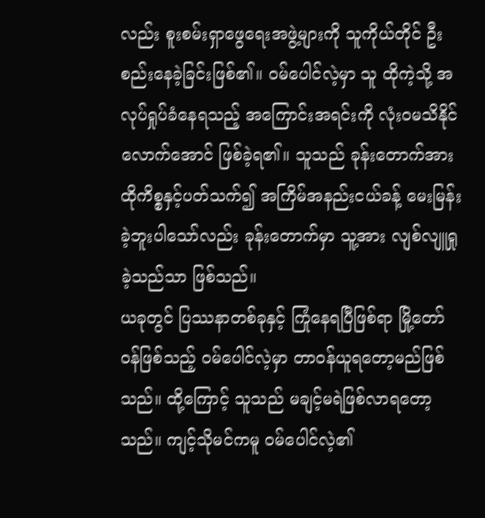လည်း စူးစမ်းရှာဖွေရေးအဖွဲ့များကို သူကိုယ်တိုင် ဦးစည်းနေခဲ့ခြင်းဖြစ်၏။ ဝမ်ပေါင်လဲ့မှာ သူ ထိုကဲ့သို့ အလုပ်ရှုပ်ခံနေရသည့် အကြောင်းအရင်းကို လုံးဝမသိနိုင်လောက်အောင် ဖြစ်ခဲ့ရ၏။ သူသည် ခုန်းတောက်အား ထိုကိစ္စနှင့်ပတ်သက်၍ အကြိမ်အနည်းငယ်ခန့် မေးမြန်းခဲ့ဘူးပါသော်လည်း ခုန်းတောက်မှာ သူ့အား လျစ်လျူရှုခဲ့သည်သာ ဖြစ်သည်။
ယခုတွင် ပြဿနာတစ်ခုနှင့် ကြုံနေရပြီဖြစ်ရာ မြို့တော်ဝန်ဖြစ်သည့် ဝမ်ပေါင်လဲ့မှာ တာဝန်ယူရတော့မည်ဖြစ်သည်။ ထို့ကြောင့် သူသည် မချင့်မရဲဖြစ်လာရတော့သည်။ ကျင့်သိုမင်ကမူ ဝမ်ပေါင်လဲ့၏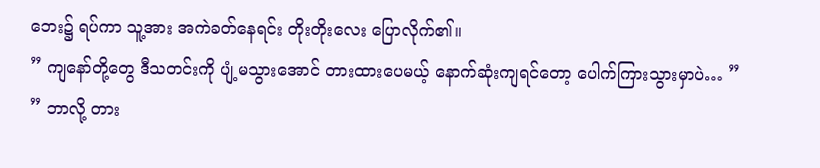ဘေး၌ ရပ်ကာ သူ့အား အကဲခတ်နေရင်း တိုးတိုးလေး ပြောလိုက်၏။
” ကျနော်တို့တွေ ဒီသတင်းကို ပျံ့မသွားအောင် တားထားပေမယ့် နောက်ဆုံးကျရင်တော့ ပေါက်ကြားသွားမှာပဲ… ”
” ဘာလို့ တား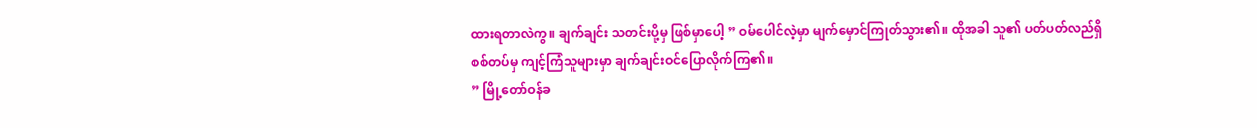ထားရတာလဲကွ။ ချက်ချင်း သတင်းပို့မှ ဖြစ်မှာပေါ့ ” ဝမ်ပေါင်လဲ့မှာ မျက်မှောင်ကြုတ်သွား၏။ ထိုအခါ သူ၏ ပတ်ပတ်လည်ရှိ စစ်တပ်မှ ကျင့်ကြံသူများမှာ ချက်ချင်းဝင်ပြောလိုက်ကြ၏။
” မြို့တော်ဝန်ခ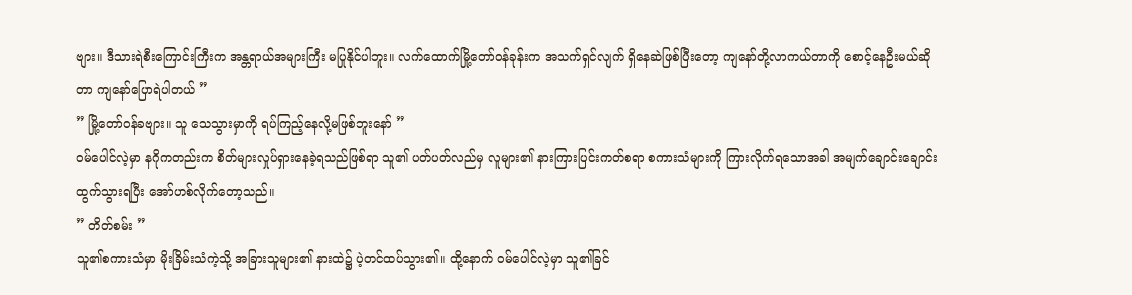ဗျား။ ဒီသားရဲစီးကြောင်းကြီးက အန္တရာယ်အများကြီး မပြုနိုင်ပါဘူး။ လက်ထောက်မြို့တော်ဝန်ခုန်းက အသက်ရှင်လျက် ရှိနေဆဲဖြစ်ပြီးတော့ ကျနော်တို့လာကယ်တာကို စောင့်နေဦးမယ်ဆိုတာ ကျနော်ပြောရဲပါတယ် ”
” မြို့တော်ဝန်ခဗျား။ သူ သေသွားမှာကို ရပ်ကြည့်နေလို့မဖြစ်ဘူးနော် ”
ဝမ်ပေါင်လဲ့မှာ နဂိုကတည်းက စိတ်များလှုပ်ရှားနေခဲ့ရသည်ဖြစ်ရာ သူ၏ ပတ်ပတ်လည်မှ လူများ၏ နားကြားပြင်းကတ်စရာ စကားသံများကို ကြားလိုက်ရသောအခါ အမျက်ချောင်းချောင်း ထွက်သွားရပြီး အော်ဟစ်လိုက်တော့သည်။
” တိတ်စမ်း ”
သူ၏စကားသံမှာ မိုးခြိမ်းသံကဲ့သို့ အခြားသူများ၏ နားထဲ၌ ပဲ့တင်ထပ်သွား၏။ ထို့နောက် ဝမ်ပေါင်လဲ့မှာ သူ၏ခြင်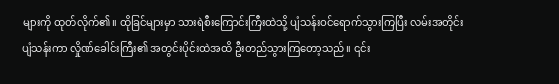များကို ထုတ်လိုက်၏။ ထိုခြင်များမှာ သားရဲစီးကြောင်းကြီးထဲသို့ ပျံသန်းဝင်ရောက်သွားကြပြီး လမ်းအတိုင်း ပျံသန်းကာ လှိုဏ်ခေါင်းကြီး၏ အတွင်းပိုင်းထဲအထိ ဦးတည်သွားကြတော့သည်။ ၎င်း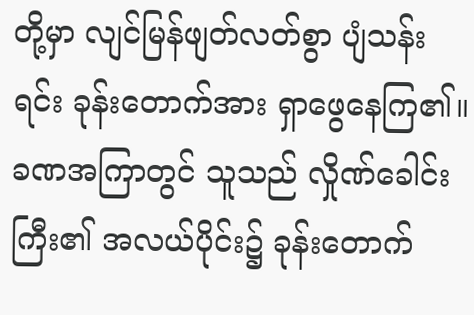တို့မှာ လျင်မြန်ဖျတ်လတ်စွာ ပျံသန်းရင်း ခုန်းတောက်အား ရှာဖွေနေကြ၏။
ခဏအကြာတွင် သူသည် လှိုဏ်ခေါင်းကြီး၏ အလယ်ပိုင်း၌ ခုန်းတောက်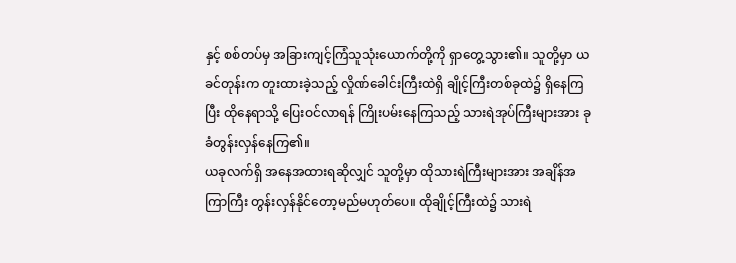နှင့် စစ်တပ်မှ အခြားကျင့်ကြံသူသုံးယောက်တို့ကို ရှာတွေ့သွား၏။ သူတို့မှာ ယခင်တုန်းက တူးထားခဲ့သည့် လှိုဏ်ခေါင်းကြီးထဲရှိ ချိုင့်ကြီးတစ်ခုထဲ၌ ရှိနေကြပြီး ထိုနေရာသို့ ပြေးဝင်လာရန် ကြိုးပမ်းနေကြသည့် သားရဲအုပ်ကြီးများအား ခုခံတွန်းလှန်နေကြ၏။
ယခုလက်ရှိ အနေအထားရဆိုလျှင် သူတို့မှာ ထိုသားရဲကြီးများအား အချိန်အကြာကြီး တွန်းလှန်နိုင်တော့မည်မဟုတ်ပေ။ ထိုချိုင့်ကြီးထဲ၌ သားရဲ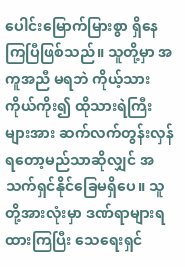ပေါင်းမြောက်မြားစွာ ရှိနေကြပြီဖြစ်သည်။ သူတို့မှာ အကူအညီ မရဘဲ ကိုယ့်သားကိုယ်ကိုး၍ ထိုသားရဲကြီးများအား ဆက်လက်တွန်းလှန်ရတော့မည်သာဆိုလျှင် အသက်ရှင်နိုင်ခြေမရှိပေ။ သူတို့အားလုံးမှာ ဒဏ်ရာများရထားကြပြီး သေရေးရှင်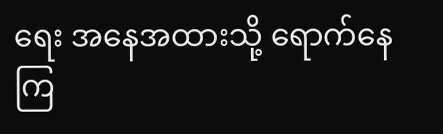ရေး အနေအထားသို့ ရောက်နေကြ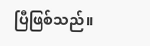ပြီဖြစ်သည်။